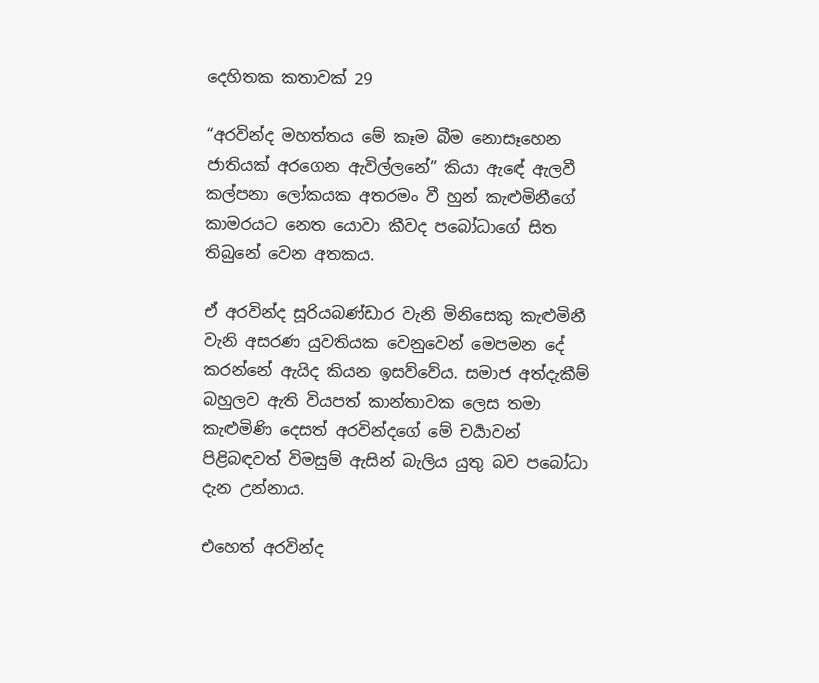දෙහිතක කතාවක් 29

“අරවින්ද මහත්තය මේ කෑම බීම නොසෑහෙන ජාතියක් අරගෙන ඇවිල්ලනේ” කියා ඇඳේ ඇලවී කල්පනා ලෝකයක අතරමං වී හුන් කැළුමිනීගේ කාමරයට නෙත යොවා කීවද පබෝධාගේ සිත තිබුනේ වෙන අතකය.

ඒ අරවින්ද සූරියබණ්ඩාර වැනි මිනිසෙකු කැළුමිනී වැනි අසරණ යුවතියක වෙනුවෙන් මෙපමන දේ කරන්නේ ඇයිද කියන ඉසව්වේය. සමාජ අත්දැකීම් බහුලව ඇති වියපත් කාන්තාවක ලෙස තමා කැළුමිණි දෙසත් අරවින්දගේ මේ චර්‍යාවන් පිළිබඳවත් විමසුම් ඇසින් බැලිය යුතු බව පබෝධා දැන උන්නාය.

එහෙත් අරවින්ද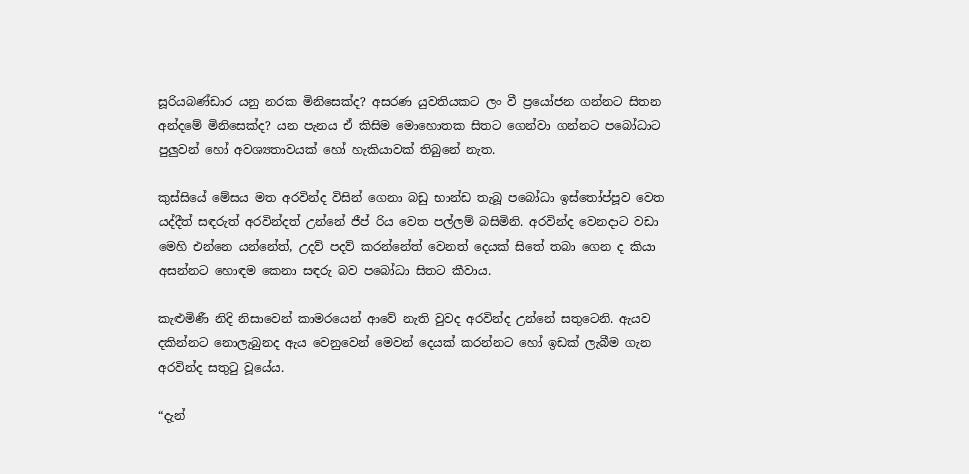සූරියබණ්ඩාර යනු නරක මිනිසෙක්ද? අසරණ යුවතියකට ලං වී ප්‍රයෝජන ගන්නට සිතන අන්දමේ මිනිසෙක්ද? යන පැනය ඒ කිසිම මොහොතක සිතට ගෙන්වා ගන්නට පබෝධාට පුලුවන් හෝ අවශ්‍යතාවයක් හෝ හැකියාවක් තිබුනේ නැත.

කුස්සියේ මේසය මත අරවින්ද විසින් ගෙනා බඩු භාන්ඩ තැබූ පබෝධා ඉස්තෝප්පූව වෙත යද්දීත් සඳරුත් අරවින්දත් උන්නේ ජීප් රිය වෙත පල්ලම් බසිමිනි. අරවින්ද වෙනදාට වඩා මෙහි එන්නෙ යන්නේත්, උදව් පදව් කරන්නේත් වෙනත් දෙයක් සිතේ තබා ගෙන ද කියා අසන්නට හොඳම කෙනා සඳරු බව පබෝධා සිතට කීවාය.

කැළුමිණී නිදි නිසාවෙන් කාමරයෙන් ආවේ නැති වුවද අරවින්ද උන්නේ සතුටෙනි. ඇයව දකින්නට නොලැබුනද ඇය වෙනුවෙන් මෙවන් දෙයක් කරන්නට හෝ ඉඩක් ලැබීම ගැන අරවින්ද සතුටු වූයේය.

“දැන්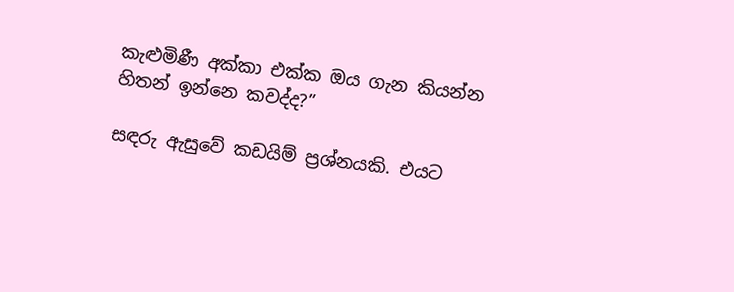කැළුමිණී අක්කා එක්ක ඔය ගැන කියන්න හිතන් ඉන්නෙ කවද්ද?”

සඳරු ඇසුවේ කඩයිම් ප්‍රශ්නයකි. එයට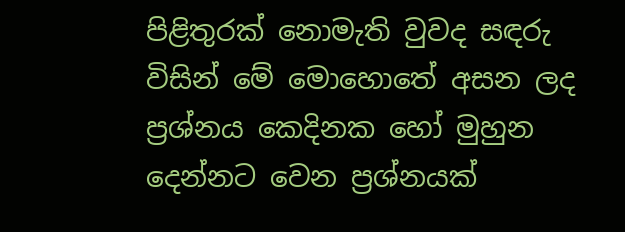පිළිතුරක් නොමැති වුවද සඳරු විසින් මේ මොහොතේ අසන ලද ප්‍රශ්නය කෙදිනක හෝ මුහුන දෙන්නට වෙන ප්‍රශ්නයක්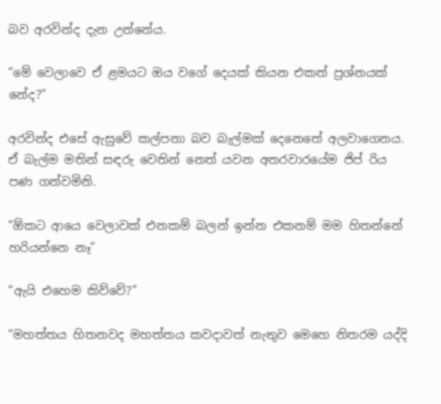බව අරවින්ද දැන උන්නේය.

“මේ වෙලාවෙ ඒ ළමයට ඔය වගේ දෙයක් කියන එකත් ප්‍රශ්නයක් නේද?”

අරවින්ද එසේ ඇසුවේ කල්පනා බව බැල්මක් දෙනෙතේ අලවාගෙනය. ඒ බැල්ම මතින් සඳරු වෙතින් නෙත් යවන අතරවාරයේම ජිප් රිය පණ ගන්වමිනි.

“ඕකට ආයෙ වෙලාවක් එනකම් බලන් ඉන්න එකනම් මම හිතන්නේ හරියන්නෙ නෑ”

“ඇයි එහෙම කිව්වේ?”

“මහත්තය හිතනවද මහත්තය කවදාවත් නැතුව මෙහෙ නිතරම යද්දි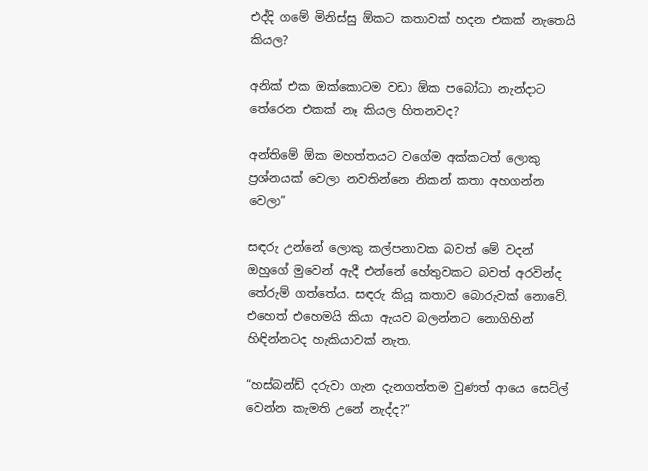එද්දි ගමේ මිනිස්සු ඕකට කතාවක් හදන එකක් නැතෙයි කියල?

අනික් එක ඔක්කොටම වඩා ඕක පබෝධා නැන්දාට තේරෙන එකක් නෑ කියල හිතනවද?

අන්තිමේ ඕක මහත්තයට වගේම අක්කටත් ලොකු ප්‍රශ්නයක් වෙලා නවතින්නෙ නිකන් කතා අහගන්න වෙලා”

සඳරු උන්නේ ලොකු කල්පනාවක බවත් මේ වදන් ඔහුගේ මුවෙන් ඇදී එන්නේ හේතුවකට බවත් අරවින්ද තේරුම් ගත්තේය. සඳරු කියූ කතාව බොරුවක් නොවේ. එහෙත් එහෙමයි කියා ඇයව බලන්නට නොගිහින් හිඳින්නටද හැකියාවක් නැත.

“හස්බන්ඩ් දරුවා ගැන දැනගත්තම වුණත් ආයෙ සෙට්ල් වෙන්න කැමති උනේ නැද්ද?”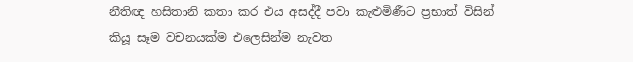නීතිඥ හසිතානි කතා කර එය අසද්දී පවා කැළුමිණීට ප්‍රභාත් විසින් කියූ සෑම වචනයක්ම එලෙසින්ම නැවත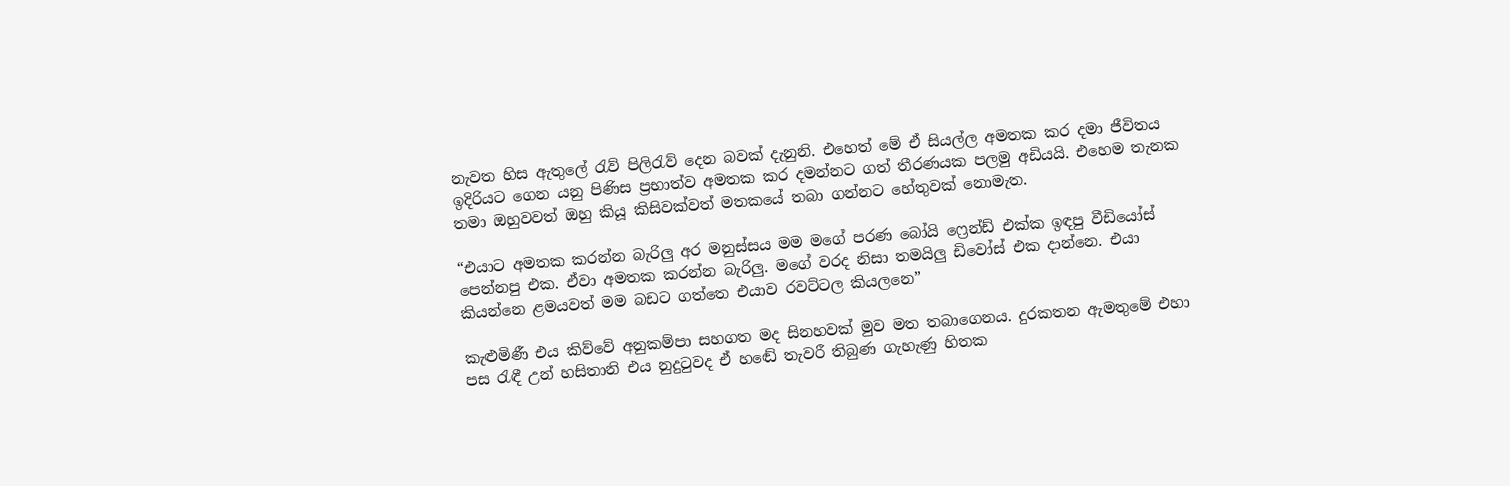නැවත හිස ඇතුලේ රැව් පිලිරැව් දෙන බවක් දැනුනි. එහෙත් මේ ඒ සියල්ල අමතක කර දමා ජීවිතය ඉදිරියට ගෙන යනු පිණිස ප්‍රභාත්ව අමතක කර දමන්නට ගත් තීරණයක පලමු අඩියයි. එහෙම තැනක තමා ඔහුවවත් ඔහු කියූ කිසිවක්වත් මතකයේ තබා ගන්නට හේතුවක් නොමැත.

“එයාට අමතක කරන්න බැරිලු අර මනුස්සය මම මගේ පරණ බෝයි ෆ්‍රෙන්ඩ් එක්ක ඉඳපු වීඩියෝස් පෙන්නපු එක. ඒවා අමතක කරන්න බැරිලු. මගේ වරද නිසා තමයිලු ඩිවෝස් එක දාන්නෙ. එයා කියන්නෙ ළමයවත් මම බඩට ගත්තෙ එයාව රවට්ටල කියලනෙ”

කැළුමිණී එය කිව්වේ අනුකම්පා සහගත මද සිනහවක් මුව මත තබාගෙනය. දුරකතන ඇමතුමේ එහා පස රැඳී උන් හසිතානි එය නුදුටුවද ඒ හඬේ තැවරී තිබුණ ගැහැණු හිතක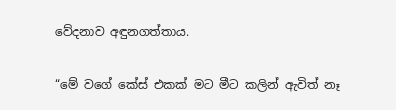වේදනාව අඳුනගත්තාය.

“මේ වගේ කේස් එකක් මට මීට කලින් ඇවිත් නෑ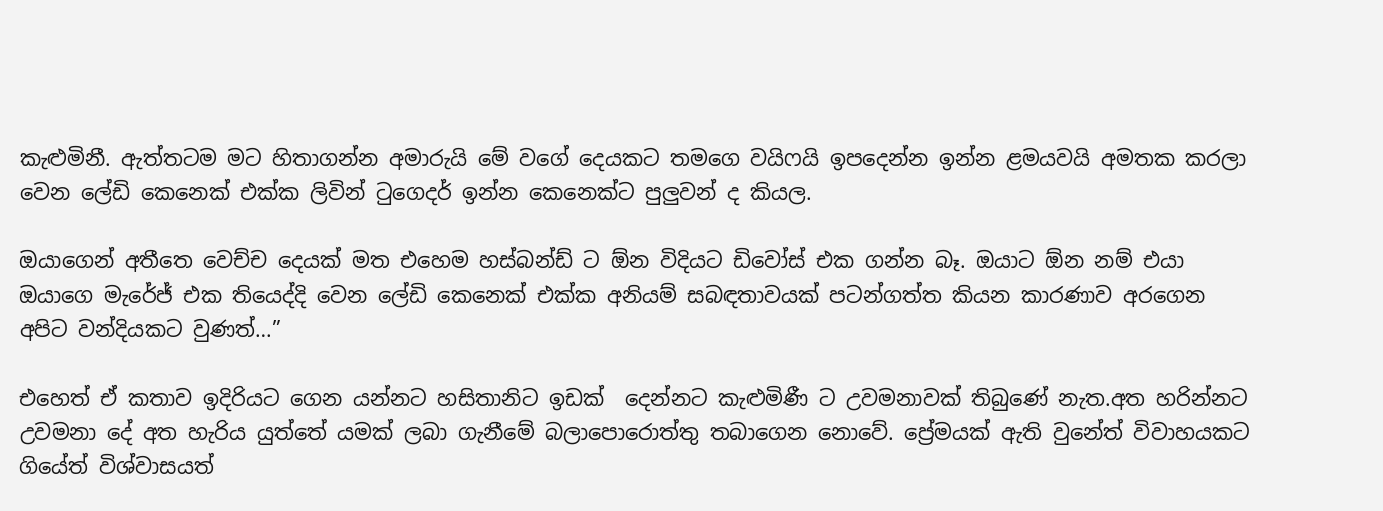කැළුමිනී. ඇත්තටම මට හිතාගන්න අමාරුයි මේ වගේ දෙයකට තමගෙ වයිෆයි ඉපදෙන්න ඉන්න ළමයවයි අමතක කරලා වෙන ලේඩි කෙනෙක් එක්ක ලිවින් ටුගෙදර් ඉන්න කෙනෙක්ට පුලුවන් ද කියල.

ඔයාගෙන් අතීතෙ වෙච්ච දෙයක් මත එහෙම හස්බන්ඩ් ට ඕන විදියට ඩිවෝස් එක ගන්න බෑ. ඔයාට ඕන නම් එයා ඔයාගෙ මැරේජ් එක තියෙද්දි වෙන ලේඩි කෙනෙක් එක්ක අනියම් සබඳතාවයක් පටන්ගත්ත කියන කාරණාව අරගෙන අපිට වන්දියකට වුණත්…”

එහෙත් ඒ කතාව ඉදිරියට ගෙන යන්නට හසිතානිට ඉඩක්  දෙන්නට කැළුමිණී ට උවමනාවක් තිබුණේ නැත.අත හරින්නට උවමනා දේ අත හැරිය යුත්තේ යමක් ලබා ගැනීමේ බලාපොරොත්තු තබාගෙන නොවේ. ප්‍රේමයක් ඇති වුනේත් විවාහයකට ගියේත් විශ්වාසයත්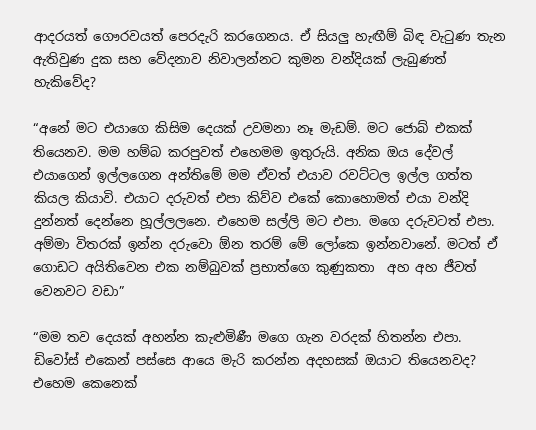ආදරයත් ගෞරවයත් පෙරදැරි කරගෙනය. ඒ සියලු හැඟීම් බිඳ වැටුණ තැන ඇතිවුණ දුක සහ වේදනාව නිවාලන්නට කුමන වන්දියක් ලැබුණත් හැකිවේද?

“අනේ මට එයාගෙ කිසිම දෙයක් උවමනා නෑ මැඩම්. මට ජොබ් එකක් තියෙනව. මම හම්බ කරපුවත් එහෙමම ඉතුරුයි. අනික ඔය දේවල් එයාගෙන් ඉල්ලගෙන අන්තිමේ මම ඒවත් එයාව රවට්ටල ඉල්ල ගත්ත කියල කියාවි. එයාට දරුවත් එපා කිව්ව එකේ කොහොමත් එයා වන්දි දුන්නත් දෙන්නෙ හූල්ලලනෙ. එහෙම සල්ලි මට එපා. මගෙ දරුවටත් එපා. අම්මා විතරක් ඉන්න දරුවො ඕන තරම් මේ ලෝකෙ ඉන්නවානේ. මටත් ඒ ගොඩට අයිතිවෙන එක නම්බුවක් ප්‍රභාත්ගෙ කුණුකතා  අහ අහ ජීවත් වෙනවට වඩා”

“මම තව දෙයක් අහන්න කැළුමිණී මගෙ ගැන වරදක් හිතන්න එපා. ඩිවෝස් එකෙන් පස්සෙ ආයෙ මැරි කරන්න අදහසක් ඔයාට තියෙනවද? එහෙම කෙනෙක්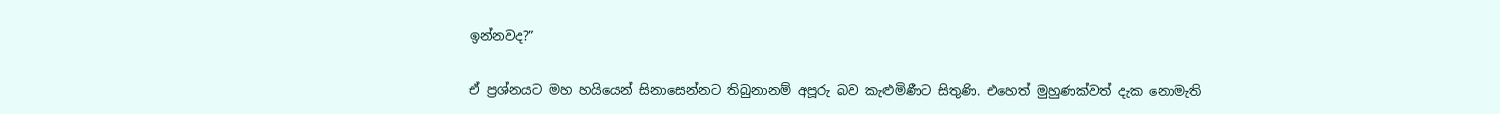ඉන්නවද?”

ඒ ප්‍රශ්නයට මහ හයියෙන් සිනාසෙන්නට තිබුනානම් අපූරු බව කැළුමිණීට සිතුණි. එහෙත් මුහුණක්වත් දැක නොමැති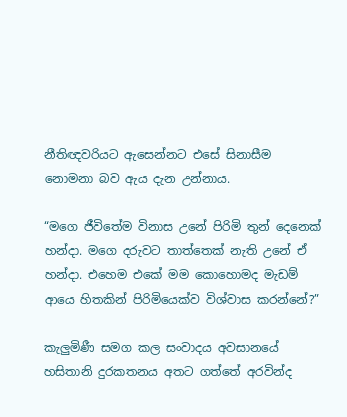නීතිඥවරියට ඇසෙන්නට එසේ සිනාසීම නොමනා බව ඇය දැන උන්නාය.

“මගෙ ජීවිතේම විනාස උනේ පිරිමි තුන් දෙනෙක් හන්දා. මගෙ දරුවට තාත්තෙක් නැති උනේ ඒ හන්දා. එහෙම එකේ මම කොහොමද මැඩම් ආයෙ හිතකින් පිරිමියෙක්ව විශ්වාස කරන්නේ?”

කැලුමිණී සමග කල සංවාදය අවසානයේ හසිතානි දුරකතනය අතට ගත්තේ අරවින්ද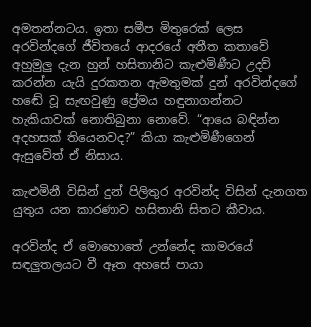අමතන්නටය. ඉතා සමීප මිතුරෙක් ලෙස අරවින්දගේ ජීවිතයේ ආදරයේ අතීත කතාවේ අහුමුලු දැන හුන් හසිතානිට කැළුමිණීට උදව් කරන්න යැයි දුරකතන ඇමතුමක් දුන් අරවින්දගේ හඬේ වූ සැඟවුණු ප්‍රේමය හඳුනාගන්නට හැකියාවක් නොතිබුනා නොවේ. “ආයෙ බඳින්න අදහසක් තියෙනවද?” කියා කැළුමිණීගෙන් ඇසුවේත් ඒ නිසාය.

කැළුමිනී විසින් දුන් පිලිතුර අරවින්ද විසින් දැනගත යුතුය යන කාරණාව හසිතානි සිතට කීවාය.

අරවින්ද ඒ මොහොතේ උන්නේද කාමරයේ සඳලුතලයට වී ඈත අහසේ පායා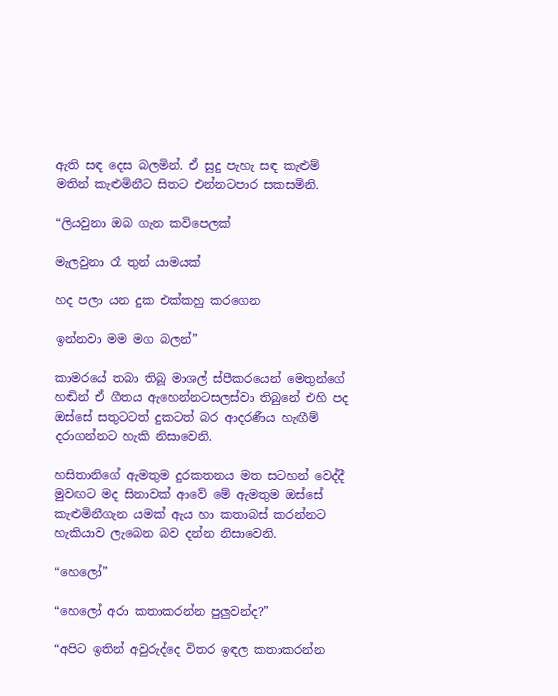ඇති සඳ දෙස බලමින්. ඒ සුදු පැහැ සඳ කැළුම් මතින් කැළුමිනීට සිතට එන්නටපාර සකසමිනි.

“ලියවුනා ඔබ ගැන කවිපෙලක්

මැලවුනා රෑ තුන් යාමයක්

හද පලා යන දුක එක්කහු කරගෙන

ඉන්නවා මම මග බලන්”

කාමරයේ තබා තිබූ මාශල් ස්පීකරයෙන් මෙතුන්ගේ හඬින් ඒ ගීතය ඇහෙන්නටසලස්වා තිබුනේ එහි පද ඔස්සේ සතුටටත් දුකටත් බර ආදරණීය හැඟීම් දරාගන්නට හැකි නිසාවෙනි.

හසිතානිගේ ඇමතුම දුරකතනය මත සටහන් වෙද්දී මුවඟට මද සිනාවක් ආවේ මේ ඇමතුම ඔස්සේ කැළුමිනීගැන යමක් ඇය හා කතාබස් කරන්නට හැකියාව ලැබෙන බව දන්න නිසාවෙනි.

“හෙලෝ”

“හෙලෝ අරා කතාකරන්න පුලුවන්ද?”

“අපිට ඉතින් අවුරුද්දෙ විතර ඉඳල කතාකරන්න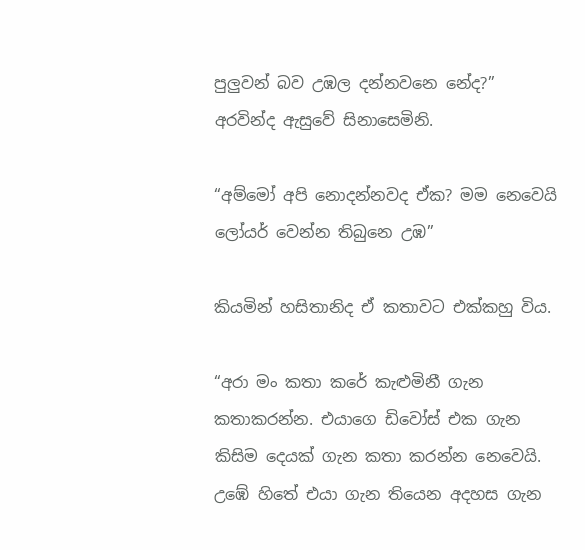පුලුවන් බව උඹල දන්නවනෙ නේද?” අරවින්ද ඇසුවේ සිනාසෙමිනි.

“අම්මෝ අපි නොදන්නවද ඒක? මම නෙවෙයි ලෝයර් වෙන්න තිබුනෙ උඹ”

කියමින් හසිතානිද ඒ කතාවට එක්කහු විය.

“අරා මං කතා කරේ කැළුමිනී ගැන කතාකරන්න. එයාගෙ ඩිවෝස් එක ගැන කිසිම දෙයක් ගැන කතා කරන්න නෙවෙයි. උඹේ හිතේ එයා ගැන තියෙන අදහස ගැන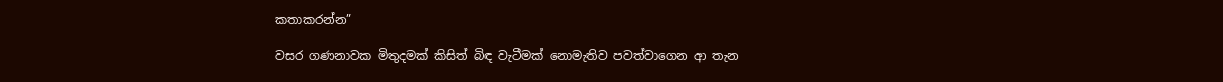කතාකරන්න”

වසර ගණනාවක මිතුදමක් කිසිත් බිඳ වැටීමක් නොමැතිව පවත්වාගෙන ආ තැන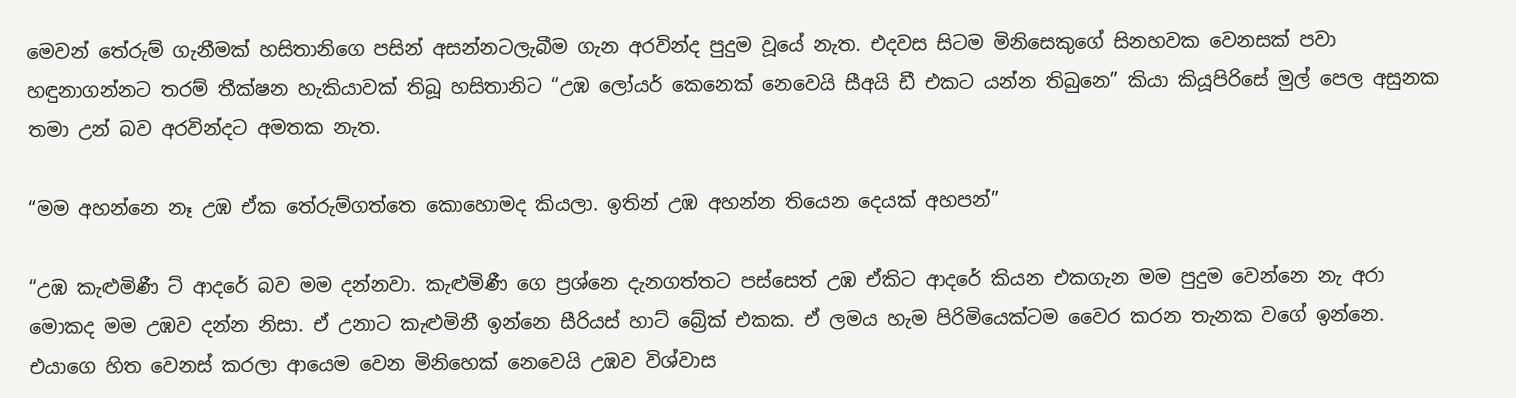මෙවන් තේරුම් ගැනීමක් හසිතානිගෙ පසින් අසන්නටලැබීම ගැන අරවින්ද පුදුම වූයේ නැත. එදවස සිටම මිනිසෙකුගේ සිනහවක වෙනසක් පවා හඳුනාගන්නට තරම් තීක්ෂන හැකියාවක් තිබූ හසිතානිට “උඹ ලෝයර් කෙනෙක් නෙවෙයි සීඅයි ඩී එකට යන්න තිබුනෙ” කියා කියූපිරිසේ මුල් පෙල අසුනක තමා උන් බව අරවින්දට අමතක නැත.

“මම අහන්නෙ නෑ උඹ ඒක තේරුම්ගත්තෙ කොහොමද කියලා. ඉතින් උඹ අහන්න තියෙන දෙයක් අහපන්”

“උඹ කැළුමිණී ට් ආදරේ බව මම දන්නවා. කැළුමිණී ගෙ ප්‍රශ්නෙ දැනගත්තට පස්සෙත් උඹ ඒකිට ආදරේ කියන එකගැන මම පුදුම වෙන්නෙ නැ අරා මොකද මම උඹව දන්න නිසා. ඒ උනාට කැළුමිනී ඉන්නෙ සීරියස් හාට් බ්‍රේක් එකක. ඒ ලමය හැම පිරිමියෙක්ටම වෛර කරන තැනක වගේ ඉන්නෙ. එයාගෙ හිත වෙනස් කරලා ආයෙම වෙන මිනිහෙක් නෙවෙයි උඹව විශ්වාස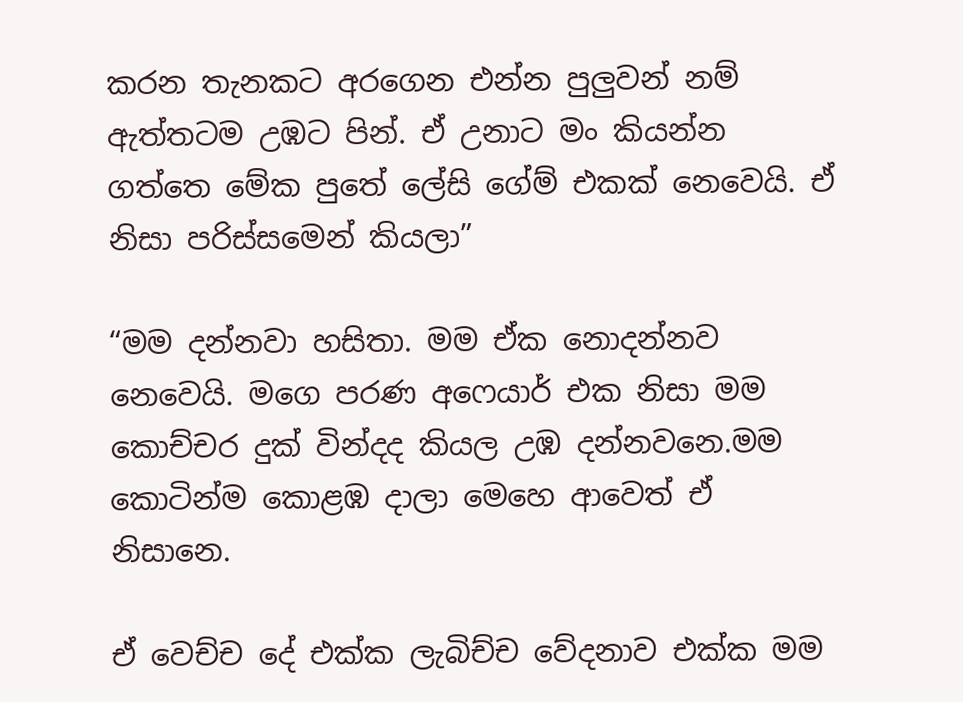කරන තැනකට අරගෙන එන්න පුලුවන් නම් ඇත්තටම උඹට පින්. ඒ උනාට මං කියන්න ගත්තෙ මේක පුතේ ලේසි ගේම් එකක් නෙවෙයි. ඒ නිසා පරිස්සමෙන් කියලා”

“මම දන්නවා හසිතා. මම ඒක නොදන්නව නෙවෙයි. මගෙ පරණ අෆෙයාර් එක නිසා මම කොච්චර දුක් වින්දද කියල උඹ දන්නවනෙ.මම කොටින්ම කොළඹ දාලා මෙහෙ ආවෙත් ඒ නිසානෙ.

ඒ වෙච්ච දේ එක්ක ලැබිච්ච වේදනාව එක්ක මම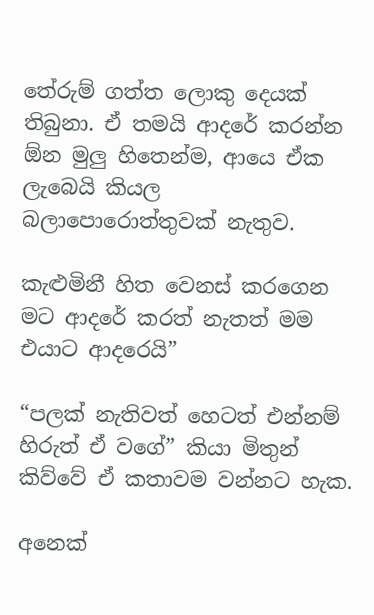තේරුම් ගත්ත ලොකු දෙයක් තිබුනා. ඒ තමයි ආදරේ කරන්න ඕන මුලු හිතෙන්ම, ආයෙ ඒක ලැබෙයි කියල බලාපොරොත්තුවක් නැතුව.

කැළුමිනී හිත වෙනස් කරගෙන මට ආදරේ කරත් නැතත් මම එයාට ආදරෙයි”

“පලක් නැතිවත් හෙටත් එන්නම් හිරුත් ඒ වගේ” කියා මිතුන් කිව්වේ ඒ කතාවම වන්නට හැක.

අනෙක්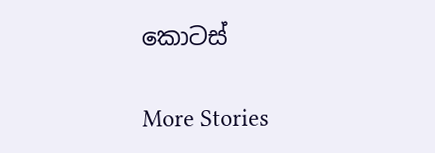කොටස්

More Stories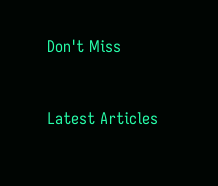Don't Miss


Latest Articles